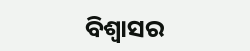ବିଶ୍ୱାସର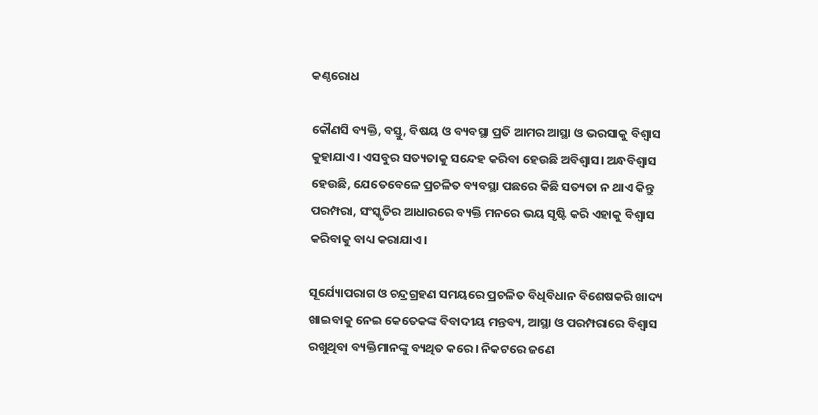କଣ୍ଠରୋଧ

କୌଣସି ବ୍ୟକ୍ତି, ବସ୍ତୁ, ବିଷୟ ଓ ବ୍ୟବସ୍ଥା ପ୍ରତି ଆମର ଆସ୍ଥା ଓ ଭରସାକୁ ବିଶ୍ୱାସ କୁହାଯାଏ। ଏସବୁର ସତ୍ୟତାକୁ ସନ୍ଦେହ କରିବା ହେଉଛି ଅବିଶ୍ୱାସ। ଅନ୍ଧବିଶ୍ୱାସ ହେଉଛି, ଯେତେବେଳେ ପ୍ରଚଳିତ ବ୍ୟବସ୍ଥା ପଛରେ କିଛି ସତ୍ୟତା ନ ଥାଏ କିନ୍ତୁ ପରମ୍ପରା, ସଂସ୍କୃତିର ଆଧାରରେ ବ୍ୟକ୍ତି ମନରେ ଭୟ ସୃଷ୍ଟି କରି ଏହାକୁ ବିଶ୍ୱାସ କରିବାକୁ ବାଧ୍ୟ କରାଯାଏ।

ସୂର୍ଯ୍ୟୋପରାଗ ଓ ଚନ୍ଦ୍ରଗ୍ରହଣ ସମୟରେ ପ୍ରଚଳିତ ବିଧିବିଧାନ ବିଶେଷକରି ଖାଦ୍ୟ ଖାଇବାକୁ ନେଇ କେତେକଙ୍କ ବିବାଦୀୟ ମନ୍ତବ୍ୟ, ଆସ୍ଥା ଓ ପରମ୍ପରାରେ ବିଶ୍ୱାସ ରଖୁଥିବା ବ୍ୟକ୍ତିମାନଙ୍କୁ ବ୍ୟଥିତ କରେ। ନିକଟରେ ଜଣେ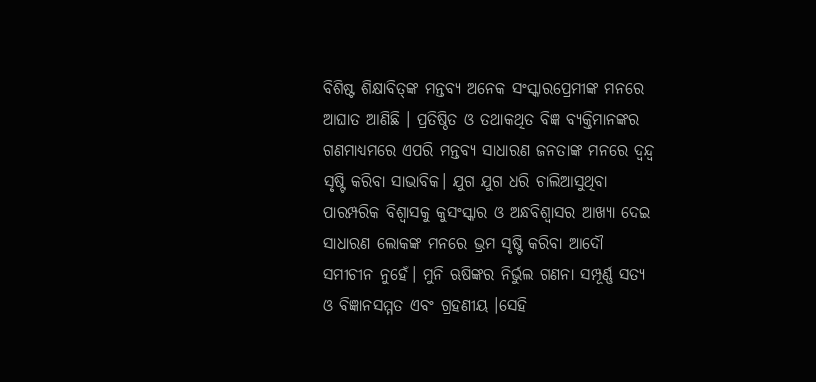ବିଶିଷ୍ଟ ଶିକ୍ଷାବିତ୍‌ଙ୍କ ମନ୍ତବ୍ୟ ଅନେକ ସଂସ୍କାରପ୍ରେମୀଙ୍କ ମନରେ ଆଘାତ ଆଣିଛି । ପ୍ରତିଷ୍ଠିତ ଓ ତଥାକଥିତ ବିଜ୍ଞ ବ୍ୟକ୍ତିମାନଙ୍କର ଗଣମାଧ୍ୟମରେ ଏପରି ମନ୍ତବ୍ୟ ସାଧାରଣ ଜନତାଙ୍କ ମନରେ ଦ୍ୱନ୍ଦ୍ୱ ସୃଷ୍ଟି କରିବା ସାଭାବିକ। ଯୁଗ ଯୁଗ ଧରି ଚାଲିଆସୁଥିବା ପାରମ୍ପରିକ ବିଶ୍ୱାସକୁ କୁସଂସ୍କାର ଓ ଅନ୍ଧବିଶ୍ୱାସର ଆଖ୍ୟା ଦେଇ ସାଧାରଣ ଲୋକଙ୍କ ମନରେ ଭ୍ରମ ସୃଷ୍ଟି କରିବା ଆଦୌ ସମୀଚୀନ ନୁହେଁ। ମୁନି ଋଷିଙ୍କର ନିର୍ଭୁଲ ଗଣନା ସମ୍ପୂର୍ଣ୍ଣ ସତ୍ୟ ଓ ବିଜ୍ଞାନସମ୍ମତ ଏବଂ ଗ୍ରହଣୀୟ ।ସେହି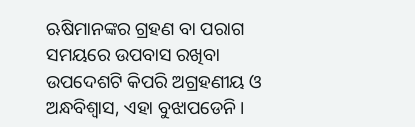ଋଷିମାନଙ୍କର ଗ୍ରହଣ ବା ପରାଗ ସମୟରେ ଉପବାସ ରଖିବା ଉପଦେଶଟି କିପରି ଅଗ୍ରହଣୀୟ ଓ ଅନ୍ଧବିଶ୍ୱାସ, ଏହା ବୁଝାପଡେନି।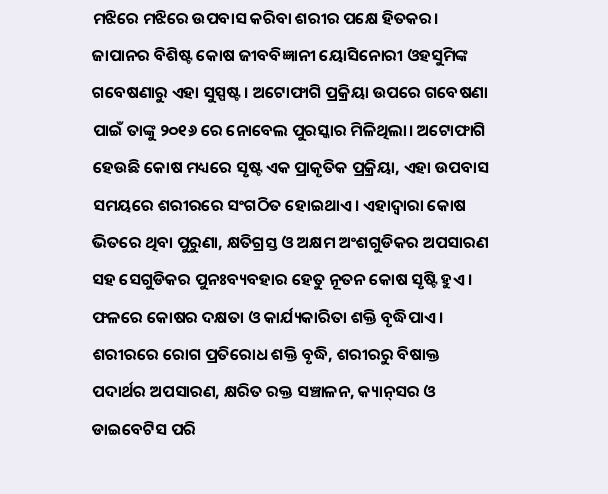ମଝିରେ ମଝିରେ ଉପବାସ କରିବା ଶରୀର ପକ୍ଷେ ହିତକର। ଜାପାନର ବିଶିଷ୍ଟ କୋଷ ଜୀବବିଜ୍ଞାନୀ ୟୋସିନୋରୀ ଓହସୁମିଙ୍କ ଗବେଷଣାରୁ ଏହା ସୁସ୍ପଷ୍ଟ। ଅଟୋଫାଗି ପ୍ରକ୍ରିୟା ଉପରେ ଗବେଷଣା ପାଇଁ ତାଙ୍କୁ ୨୦୧୬ ରେ ନୋବେଲ ପୁରସ୍କାର ମିଳିଥିଲା। ଅଟୋଫାଗି ହେଉଛି କୋଷ ମଧ୍ୟରେ ସୃଷ୍ଟ ଏକ ପ୍ରାକୃତିକ ପ୍ରକ୍ରିୟା, ଏହା ଉପବାସ ସମୟରେ ଶରୀରରେ ସଂଗଠିତ ହୋଇଥାଏ। ଏହାଦ୍ୱାରା କୋଷ ଭିତରେ ଥିବା ପୁରୁଣା, କ୍ଷତିଗ୍ରସ୍ତ ଓ ଅକ୍ଷମ ଅଂଶଗୁଡିକର ଅପସାରଣ ସହ ସେଗୁଡିକର ପୁନଃବ୍ୟବହାର ହେତୁ ନୂତନ କୋଷ ସୃଷ୍ଟି ହୁଏ । ଫଳରେ କୋଷର ଦକ୍ଷତା ଓ କାର୍ଯ୍ୟକାରିତା ଶକ୍ତି ବୃଦ୍ଧିପାଏ। ଶରୀରରେ ରୋଗ ପ୍ରତିରୋଧ ଶକ୍ତି ବୃଦ୍ଧି, ଶରୀରରୁ ବିଷାକ୍ତ ପଦାର୍ଥର ଅପସାରଣ, କ୍ଷରିତ ରକ୍ତ ସଞ୍ଚାଳନ, କ୍ୟାନ୍‌ସର ଓ ଡାଇବେଟିସ ପରି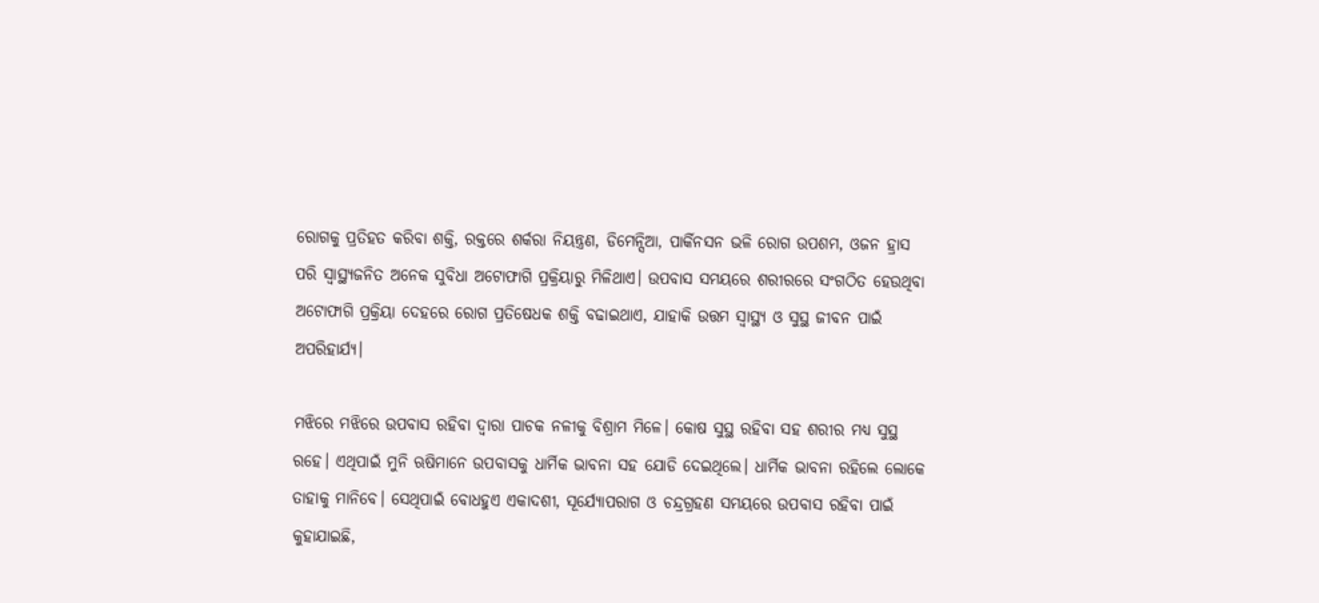ରୋଗକୁ ପ୍ରତିହତ କରିବା ଶକ୍ତି, ରକ୍ତରେ ଶର୍କରା ନିୟନ୍ତ୍ରଣ, ଡିମେନ୍ସିଆ, ପାର୍କିନସନ ଭଳି ରୋଗ ଉପଶମ, ଓଜନ ହ୍ରାସ ପରି ସ୍ବାସ୍ଥ୍ୟଜନିତ ଅନେକ ସୁବିଧା ଅଟୋଫାଗି ପ୍ରକ୍ରିୟାରୁ ମିଳିଥାଏ। ଉପବାସ ସମୟରେ ଶରୀରରେ ସଂଗଠିତ ହେଉଥିବା ଅଟୋଫାଗି ପ୍ରକ୍ରିୟା ଦେହରେ ରୋଗ ପ୍ରତିଷେଧକ ଶକ୍ତି ବଢାଇଥାଏ, ଯାହାକି ଉତ୍ତମ ସ୍ବାସ୍ଥ୍ୟ ଓ ସୁସ୍ଥ ଜୀବନ ପାଇଁ ଅପରିହାର୍ଯ୍ୟ।

ମଝିରେ ମଝିରେ ଉପବାସ ରହିବା ଦ୍ୱାରା ପାଚକ ନଳୀକୁ ବିଶ୍ରାମ ମିଳେ। କୋଷ ସୁସ୍ଥ ରହିବା ସହ ଶରୀର ମଧ୍ୟ ସୁସ୍ଥ ରହେ। ଏଥିପାଇଁ ମୁନି ଋଷିମାନେ ଉପବାସକୁ ଧାର୍ମିକ ଭାବନା ସହ ଯୋଡି ଦେଇଥିଲେ। ଧାର୍ମିକ ଭାବନା ରହିଲେ ଲୋକେ ତାହାକୁ ମାନିବେ। ସେଥିପାଇଁ ବୋଧହୁଏ ଏକାଦଶୀ, ସୂର୍ଯ୍ୟୋପରାଗ ଓ ଚନ୍ଦ୍ରଗ୍ରହଣ ସମୟରେ ଉପବାସ ରହିବା ପାଇଁ କୁହାଯାଇଛି,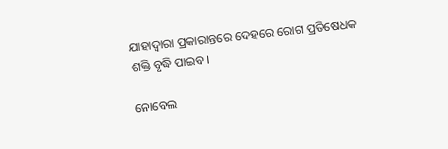ଯାହାଦ୍ୱାରା ପ୍ରକାରାନ୍ତରେ ଦେହରେ ରୋଗ ପ୍ରତିଷେଧକ ଶକ୍ତି ବୃଦ୍ଧି ପାଇବ।

ନୋବେଲ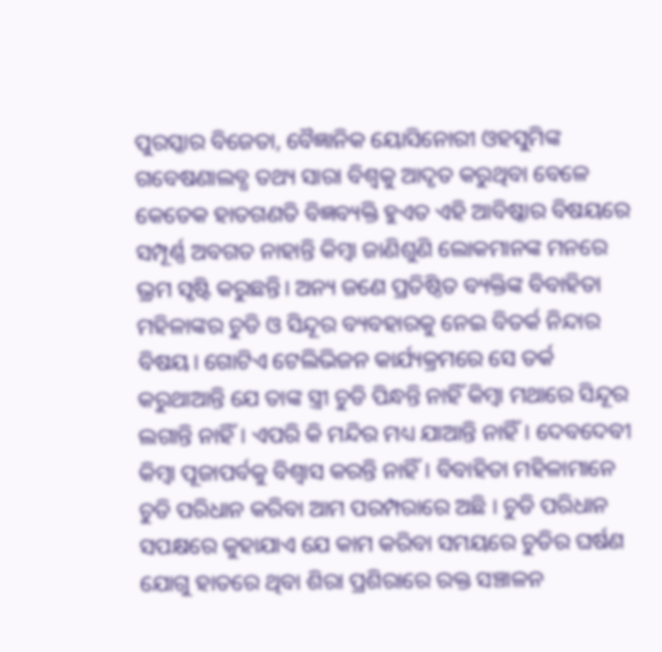ପୁରସ୍କାର ବିଜେତା, ବୈଜ୍ଞାନିକ ୟୋସିନୋରୀ ଓହସୁମିଙ୍କ ଗବେଷଣାଲବ୍ଧ ତଥ୍ୟ ସାରା ବିଶ୍ୱକୁ ଆଦୃତ କରୁଥିବା ବେଳେ କେତେକ ହାତଗଣତି ବିଜ୍ଞବ୍ୟକ୍ତି ହୁଏତ ଏହି ଆବିଷ୍କାର ବିଷୟରେ ସମ୍ପୂର୍ଣ୍ଣ ଅବଗତ ନାହାନ୍ତି କିମ୍ବା ଜାଣିଶୁଣି ଲୋକମାନଙ୍କ ମନରେ ଭ୍ରମ ସୃଷ୍ଟି କରୁଛନ୍ତି। ଅନ୍ୟ ଜଣେ ପ୍ରତିଷ୍ଠିତ ବ୍ୟକ୍ତିଙ୍କ ବିବାହିତା ମହିଳାଙ୍କର ଚୁଡି ଓ ସିନ୍ଦୂର ବ୍ୟବହାରକୁ ନେଇ ବିତର୍କ ନିନ୍ଦାର ବିଷୟ। ଗୋଟିଏ ଟେଲିଭିଜନ କାର୍ଯ୍ୟକ୍ରମରେ ସେ ତର୍କ କରୁଥାଆନ୍ତି ଯେ ତାଙ୍କ ସ୍ତ୍ରୀ ଚୁଡି ପିନ୍ଧନ୍ତି ନାହିଁ କିମ୍ବା ମଥାରେ ସିନ୍ଦୂର ଲଗାନ୍ତି ନାହିଁ। ଏପରି କି ମନ୍ଦିର ମଧ୍ୟ ଯାଆନ୍ତି ନାହିଁ। ଦେବଦେବୀ କିମ୍ବା ପୂଜାପର୍ବକୁ ବିଶ୍ୱାସ କରନ୍ତି ନାହିଁ। ବିବାହିତା ମହିଳାମାନେ ଚୁଡି ପରିଧାନ କରିବା ଆମ ପରମ୍ପରାରେ ଅଛି । ଚୁଡି ପରିଧାନ ସପକ୍ଷରେ କୁହାଯାଏ ଯେ କାମ କରିବା ସମୟରେ ଚୁଡିର ଘର୍ଷଣ ଯୋଗୁ ହାତରେ ଥିବା ଶିରା ପ୍ରଶିରାରେ ରକ୍ତ ସଞ୍ଚାଳନ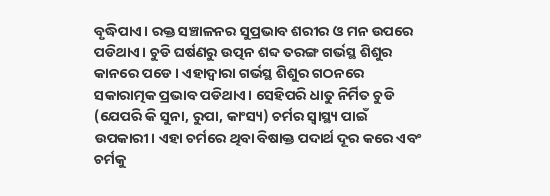ବୃଦ୍ଧିପାଏ। ରକ୍ତ ସଞ୍ଚାଳନର ସୁପ୍ରଭାବ ଶରୀର ଓ ମନ ଉପରେ ପଡିଥାଏ। ଚୁଡି ଘର୍ଷଣରୁ ଉତ୍ପନ ଶବ୍ଦ ତରଙ୍ଗ ଗର୍ଭସ୍ଥ ଶିଶୁର କାନରେ ପଡେ। ଏହାଦ୍ୱାରା ଗର୍ଭସ୍ଥ ଶିଶୁର ଗଠନରେ ସକାରାତ୍ମକ ପ୍ରଭାବ ପଡିଥାଏ। ସେହିପରି ଧାତୁ ନିର୍ମିତ ଚୁଡି (ଯେପରି କି ସୁନା, ରୁପା, କାଂସ୍ୟ) ଚର୍ମର ସ୍ବାସ୍ଥ୍ୟ ପାଇଁ ଉପକାରୀ। ଏହା ଚର୍ମରେ ଥିବା ବିଷାକ୍ତ ପଦାର୍ଥ ଦୂର କରେ ଏବଂ ଚର୍ମକୁ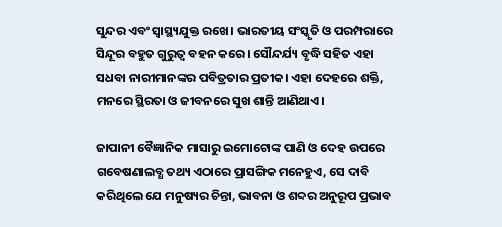ସୁନ୍ଦର ଏବଂ ସ୍ବାସ୍ଥ୍ୟଯୁକ୍ତ ରଖେ। ଭାରତୀୟ ସଂସ୍କୃତି ଓ ପରମ୍ପରାରେ ସିନ୍ଦୂର ବହୁତ ଗୁରୁତ୍ୱ ବହନ କରେ। ସୌନ୍ଦର୍ଯ୍ୟ ବୃଦ୍ଧି ସହିତ ଏହା ସଧବା ନାରୀମାନଙ୍କର ପବିତ୍ରତାର ପ୍ରତୀକ। ଏହା ଦେହରେ ଶକ୍ତି, ମନରେ ସ୍ଥିରତା ଓ ଜୀବନରେ ସୁଖ ଶାନ୍ତି ଆଣିଥାଏ।

ଜାପାନୀ ବୈଜ୍ଞାନିକ ମାସାରୁ ଇମୋଟୋଙ୍କ ପାଣି ଓ ଦେହ ଉପରେ ଗବେଷଣାଲବ୍ଧ ତଥ୍ୟ ଏଠାରେ ପ୍ରାସଙ୍ଗିକ ମନେହୁଏ, ସେ ଦାବି କରିଥିଲେ ଯେ ମନୁଷ୍ୟର ଚିନ୍ତା, ଭାବନା ଓ ଶବ୍ଦର ଅନୁରୂପ ପ୍ରଭାବ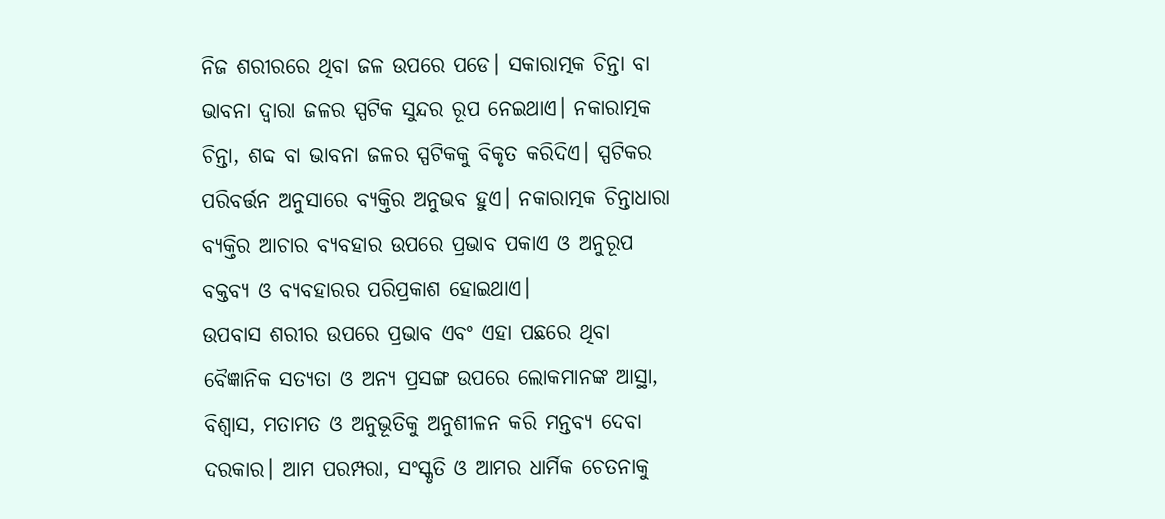ନିଜ ଶରୀରରେ ଥିବା ଜଳ ଉପରେ ପଡେ। ସକାରାତ୍ମକ ଚିନ୍ତା ବା ଭାବନା ଦ୍ୱାରା ଜଳର ସ୍ପଟିକ ସୁନ୍ଦର ରୂପ ନେଇଥାଏ। ନକାରାତ୍ମକ ଚିନ୍ତା, ଶବ୍ଦ ବା ଭାବନା ଜଳର ସ୍ପଟିକକୁ ବିକୃତ କରିଦିଏ। ସ୍ପଟିକର ପରିବର୍ତ୍ତନ ଅନୁସାରେ ବ୍ୟକ୍ତିର ଅନୁଭବ ହୁଏ। ନକାରାତ୍ମକ ଚିନ୍ତାଧାରା ବ୍ୟକ୍ତିର ଆଚାର ବ୍ୟବହାର ଉପରେ ପ୍ରଭାବ ପକାଏ ଓ ଅନୁରୂପ ବକ୍ତବ୍ୟ ଓ ବ୍ୟବହାରର ପରିପ୍ରକାଶ ହୋଇଥାଏ।
ଉପବାସ ଶରୀର ଉପରେ ପ୍ରଭାବ ଏବଂ ଏହା ପଛରେ ଥିବା ବୈଜ୍ଞାନିକ ସତ୍ୟତା ଓ ଅନ୍ୟ ପ୍ରସଙ୍ଗ ଉପରେ ଲୋକମାନଙ୍କ ଆସ୍ଥା, ବିଶ୍ୱାସ, ମତାମତ ଓ ଅନୁଭୂତିକୁ ଅନୁଶୀଳନ କରି ମନ୍ତବ୍ୟ ଦେବା ଦରକାର। ଆମ ପରମ୍ପରା, ସଂସ୍କୃତି ଓ ଆମର ଧାର୍ମିକ ଚେତନାକୁ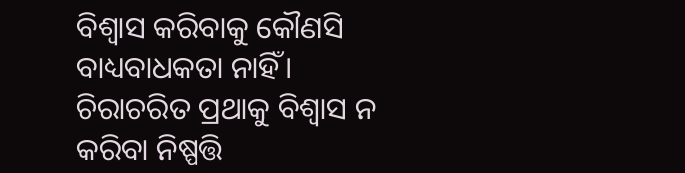ବିଶ୍ୱାସ କରିବାକୁ କୌଣସି ବାଧ୍ୟବାଧକତା ନାହିଁ। ଚିରାଚରିତ ପ୍ରଥାକୁ ବିଶ୍ୱାସ ନ କରିବା ନିଷ୍ପତ୍ତି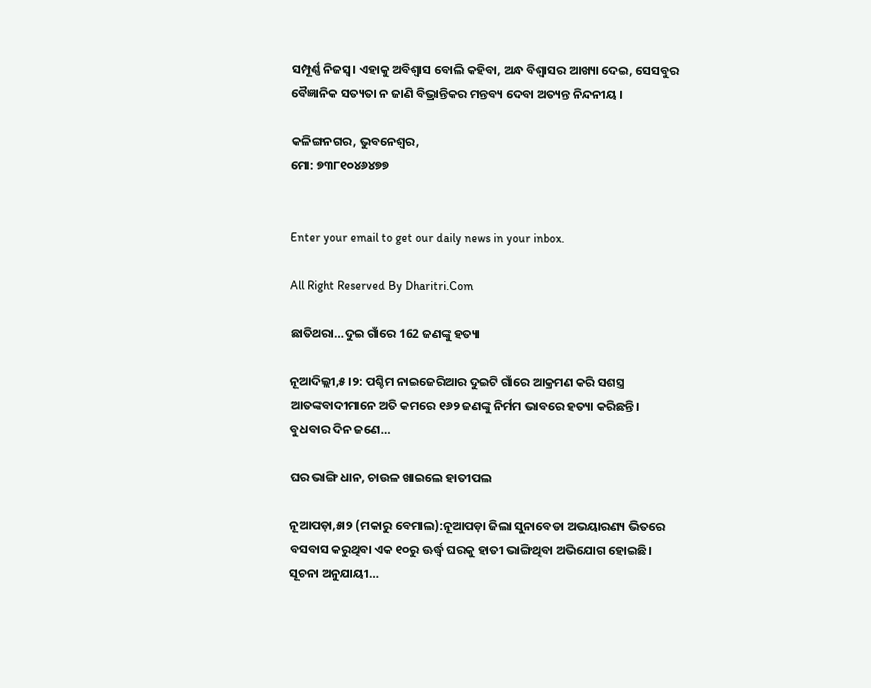ସମ୍ପୂର୍ଣ୍ଣ ନିଜସ୍ବ। ଏହାକୁ ଅବିଶ୍ୱାସ ବୋଲି କହିବା, ଅନ୍ଧ ବିଶ୍ୱାସର ଆଖ୍ୟା ଦେଇ, ସେସବୁର ବୈଜ୍ଞାନିକ ସତ୍ୟତା ନ ଜାଣି ବିଭ୍ରାନ୍ତିକର ମନ୍ତବ୍ୟ ଦେବା ଅତ୍ୟନ୍ତ ନିନ୍ଦନୀୟ ।

କଳିଙ୍ଗନଗର, ଭୁବନେଶ୍ୱର,
ମୋ: ୭୩୮୧୦୪୬୪୭୭


Enter your email to get our daily news in your inbox.

All Right Reserved By Dharitri.Com

ଛାତିଥରା…ଦୁଇ ଗାଁରେ 162 ଜଣଙ୍କୁ ହତ୍ୟା

ନୂଆଦିଲ୍ଲୀ,୫।୨: ପଶ୍ଚିମ ନାଇଜେରିଆର ଦୁଇଟି ଗାଁରେ ଆକ୍ରମଣ କରି ସଶସ୍ତ୍ର ଆତଙ୍କବାଦୀମାନେ ଅତି କମରେ ୧୬୨ ଜଣଙ୍କୁ ନିର୍ମମ ଭାବରେ ହତ୍ୟା କରିଛନ୍ତି। ବୁଧବାର ଦିନ ଜଣେ…

ଘର ଭାଙ୍ଗି ଧାନ, ଚାଉଳ ଖାଇଲେ ହାତୀପଲ

ନୂଆପଡ଼ା,୫ା୨ (ମକାରୁ ବେମାଲ):ନୂଆପଡ଼ା ଜିଲା ସୁନାବେଡା ଅଭୟାରଣ୍ୟ ଭିତରେ ବସବାସ କରୁଥିବା ଏକ ୧୦ରୁ ଊର୍ଦ୍ଧ୍ୱ ଘରକୁ ହାତୀ ଭାଙ୍ଗିଥିବା ଅଭିଯୋଗ ହୋଇଛି। ସୂଚନା ଅନୁଯାୟୀ…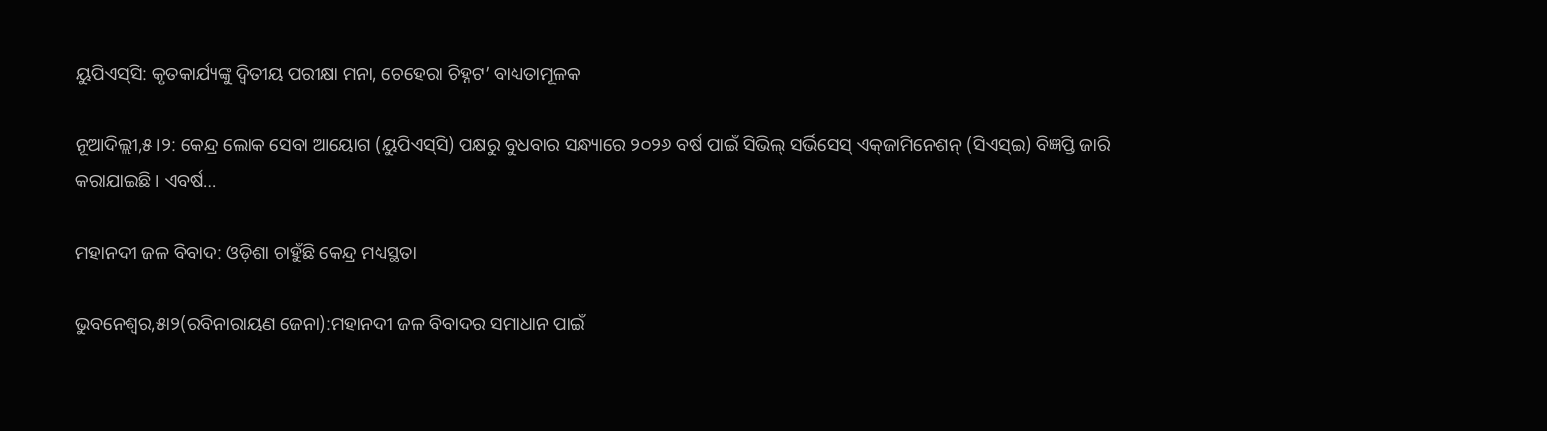ୟୁପିଏସ୍‌ସି: କୃତକାର୍ଯ୍ୟଙ୍କୁ ଦ୍ୱିତୀୟ ପରୀକ୍ଷା ମନା, ଚେହେରା ଚିହ୍ନଟ’ ବାଧ୍ୟତାମୂଳକ

ନୂଆଦିଲ୍ଲୀ,୫।୨: କେନ୍ଦ୍ର ଲୋକ ସେବା ଆୟୋଗ (ୟୁପିଏସ୍‌ସି) ପକ୍ଷରୁ ବୁଧବାର ସନ୍ଧ୍ୟାରେ ୨୦୨୬ ବର୍ଷ ପାଇଁ ସିଭିଲ୍‌ ସର୍ଭିସେସ୍‌ ଏକ୍‌ଜାମିନେଶନ୍‌ (ସିଏସ୍‌ଇ) ବିଜ୍ଞପ୍ତି ଜାରି କରାଯାଇଛି। ଏବର୍ଷ…

ମହାନଦୀ ଜଳ ବିବାଦ: ଓଡ଼ିଶା ଚାହୁଁଛି କେନ୍ଦ୍ର ମଧ୍ୟସ୍ଥତା

ଭୁବନେଶ୍ୱର,୫ା୨(ରବିନାରାୟଣ ଜେନା):ମହାନଦୀ ଜଳ ବିବାଦର ସମାଧାନ ପାଇଁ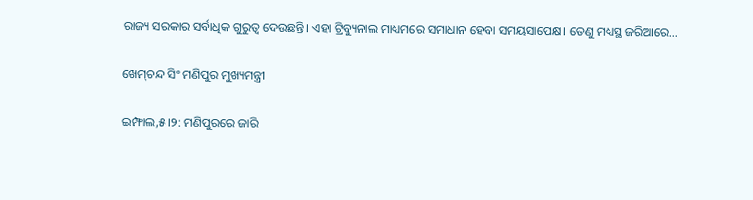ରାଜ୍ୟ ସରକାର ସର୍ବାଧିକ ଗୁରୁତ୍ୱ ଦେଉଛନ୍ତି। ଏହା ଟ୍ରିବ୍ୟୁନାଲ ମାଧ୍ୟମରେ ସମାଧାନ ହେବା ସମୟସାପେକ୍ଷ। ତେଣୁ ମଧ୍ୟସ୍ଥ ଜରିଆରେ…

ଖେମ୍‌ଚନ୍ଦ ସିଂ ମଣିପୁର ମୁଖ୍ୟମନ୍ତ୍ରୀ

ଇମ୍ଫାଲ,୫।୨: ମଣିପୁରରେ ଜାରି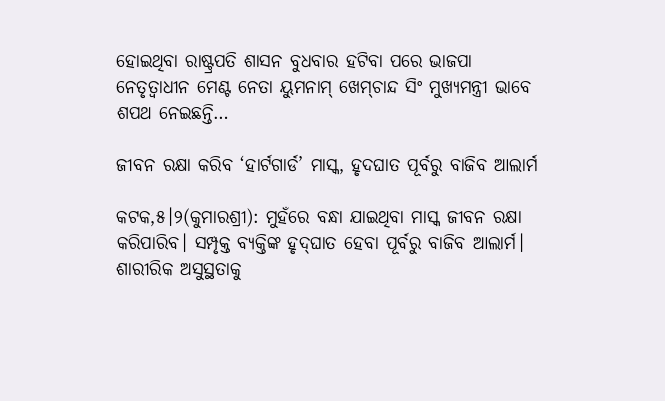ହୋଇଥିବା ରାଷ୍ଟ୍ରପତି ଶାସନ ବୁଧବାର ହଟିବା ପରେ ଭାଜପା ନେତୃତ୍ୱାଧୀନ ମେଣ୍ଟ ନେତା ୟୁମନାମ୍‌ ଖେମ୍‌ଚାନ୍ଦ ସିଂ ମୁଖ୍ୟମନ୍ତ୍ରୀ ଭାବେ ଶପଥ ନେଇଛନ୍ତି…

ଜୀବନ ରକ୍ଷା କରିବ ‘ହାର୍ଟଗାର୍ଡ’ ମାସ୍କ, ହୃଦଘାତ ପୂର୍ବରୁ ବାଜିବ ଆଲାର୍ମ

କଟକ,୫।୨(କୁମାରଶ୍ରୀ): ମୁହଁରେ ବନ୍ଧା ଯାଇଥିବା ମାସ୍କ ଜୀବନ ରକ୍ଷା କରିପାରିବ। ସମ୍ପୃକ୍ତ ବ୍ୟକ୍ତିଙ୍କ ହୃଦ୍‌ଘାତ ହେବା ପୂର୍ବରୁ ବାଜିବ ଆଲାର୍ମ। ଶାରୀରିକ ଅସୁସ୍ଥତାକୁ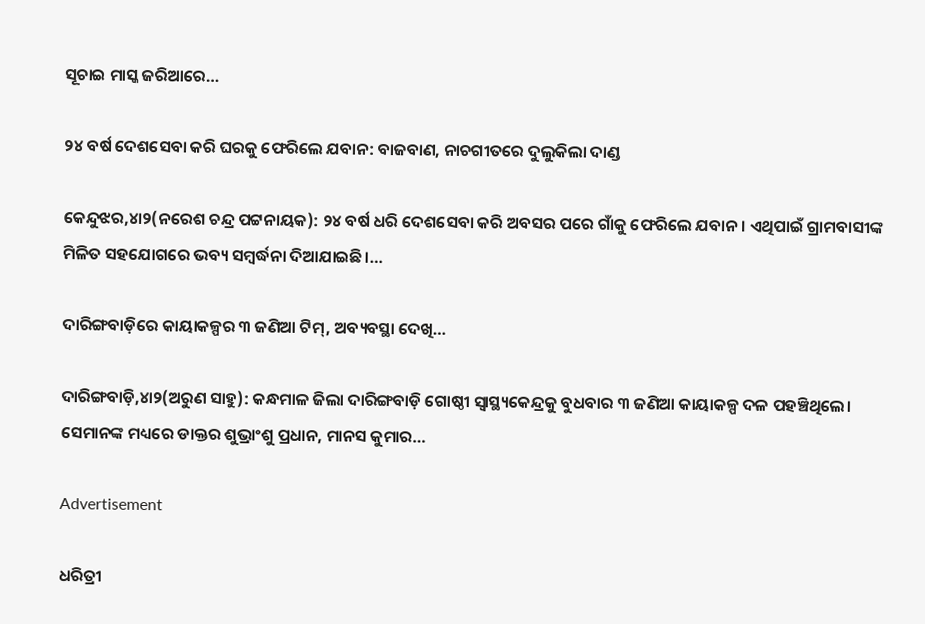ସୂଚାଇ ମାସ୍କ ଜରିଆରେ…

୨୪ ବର୍ଷ ଦେଶସେବା କରି ଘରକୁ ଫେରିଲେ ଯବାନ: ବାଜବାଣ, ନାଚଗୀତରେ ଦୁଲୁକିଲା ଦାଣ୍ଡ

କେନ୍ଦୁଝର,୪ା୨(ନରେଶ ଚନ୍ଦ୍ର ପଟ୍ଟନାୟକ): ୨୪ ବର୍ଷ ଧରି ଦେଶସେବା କରି ଅବସର ପରେ ଗାଁକୁ ଫେରିଲେ ଯବାନ। ଏଥିପାଇଁ ଗ୍ରାମବାସୀଙ୍କ ମିଳିତ ସହଯୋଗରେ ଭବ୍ୟ ସମ୍ବର୍ଦ୍ଧନା ଦିଆଯାଇଛି।…

ଦାରିଙ୍ଗବାଡ଼ିରେ କାୟାକଳ୍ପର ୩ ଜଣିଆ ଟିମ୍‌, ଅବ୍ୟବସ୍ଥା ଦେଖି…

ଦାରିଙ୍ଗବାଡ଼ି,୪ା୨(ଅରୁଣ ସାହୁ): କନ୍ଧମାଳ ଜିଲା ଦାରିଙ୍ଗବାଡ଼ି ଗୋଷ୍ଠୀ ସ୍ବାସ୍ଥ୍ୟକେନ୍ଦ୍ରକୁ ବୁଧବାର ୩ ଜଣିଆ କାୟାକଳ୍ପ ଦଳ ପହଞ୍ଚିଥିଲେ। ସେମାନଙ୍କ ମଧ୍ୟରେ ଡାକ୍ତର ଶୁଭ୍ରାଂଶୁ ପ୍ରଧାନ, ମାନସ କୁମାର…

Advertisement

ଧରିତ୍ରୀ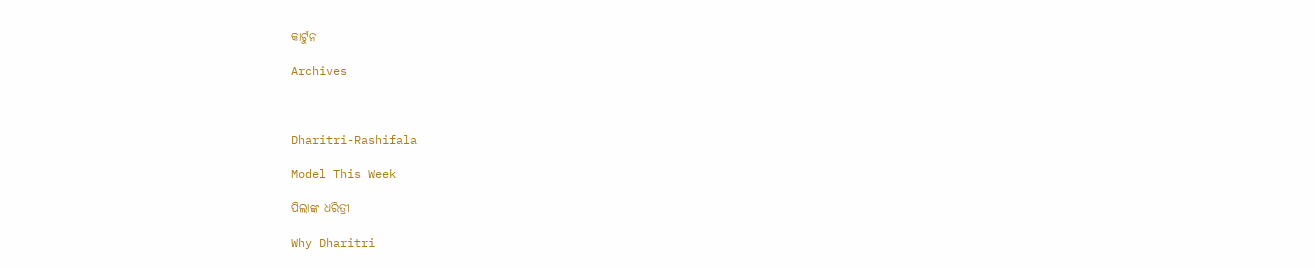କାର୍ଟୁନ

Archives



Dharitri-Rashifala

Model This Week

ପିଲାଙ୍କ ଧରିତ୍ରୀ

Why Dharitri